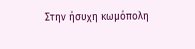Στην ήσυχη κωμόπολη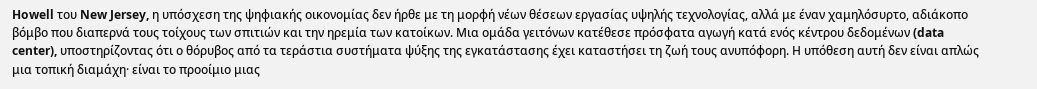Howell του New Jersey, η υπόσχεση της ψηφιακής οικονομίας δεν ήρθε με τη μορφή νέων θέσεων εργασίας υψηλής τεχνολογίας, αλλά με έναν χαμηλόσυρτο, αδιάκοπο βόμβο που διαπερνά τους τοίχους των σπιτιών και την ηρεμία των κατοίκων. Μια ομάδα γειτόνων κατέθεσε πρόσφατα αγωγή κατά ενός κέντρου δεδομένων (data center), υποστηρίζοντας ότι ο θόρυβος από τα τεράστια συστήματα ψύξης της εγκατάστασης έχει καταστήσει τη ζωή τους ανυπόφορη. Η υπόθεση αυτή δεν είναι απλώς μια τοπική διαμάχη· είναι το προοίμιο μιας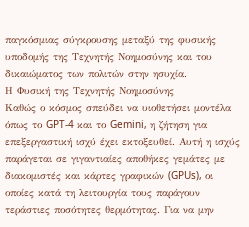παγκόσμιας σύγκρουσης μεταξύ της φυσικής υποδομής της Τεχνητής Νοημοσύνης και του δικαιώματος των πολιτών στην ησυχία.
Η Φυσική της Τεχνητής Νοημοσύνης
Καθώς ο κόσμος σπεύδει να υιοθετήσει μοντέλα όπως το GPT-4 και το Gemini, η ζήτηση για επεξεργαστική ισχύ έχει εκτοξευθεί. Αυτή η ισχύς παράγεται σε γιγαντιαίες αποθήκες γεμάτες με διακομιστές και κάρτες γραφικών (GPUs), οι οποίες κατά τη λειτουργία τους παράγουν τεράστιες ποσότητες θερμότητας. Για να μην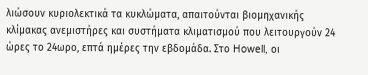λιώσουν κυριολεκτικά τα κυκλώματα, απαιτούνται βιομηχανικής κλίμακας ανεμιστήρες και συστήματα κλιματισμού που λειτουργούν 24 ώρες το 24ωρο, επτά ημέρες την εβδομάδα. Στο Howell, οι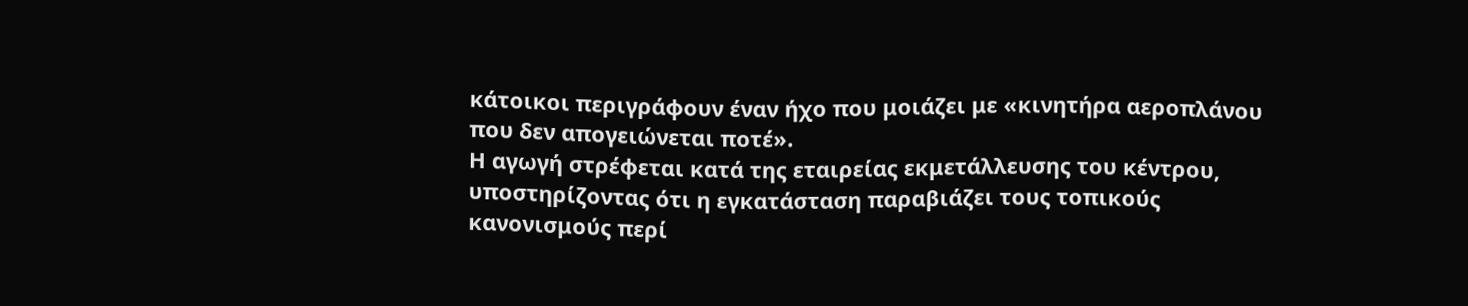κάτοικοι περιγράφουν έναν ήχο που μοιάζει με «κινητήρα αεροπλάνου που δεν απογειώνεται ποτέ».
Η αγωγή στρέφεται κατά της εταιρείας εκμετάλλευσης του κέντρου, υποστηρίζοντας ότι η εγκατάσταση παραβιάζει τους τοπικούς κανονισμούς περί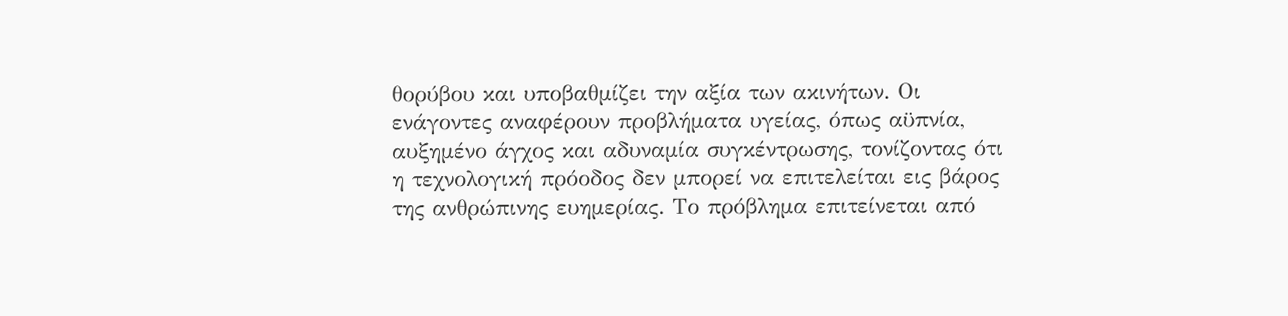θορύβου και υποβαθμίζει την αξία των ακινήτων. Οι ενάγοντες αναφέρουν προβλήματα υγείας, όπως αϋπνία, αυξημένο άγχος και αδυναμία συγκέντρωσης, τονίζοντας ότι η τεχνολογική πρόοδος δεν μπορεί να επιτελείται εις βάρος της ανθρώπινης ευημερίας. Το πρόβλημα επιτείνεται από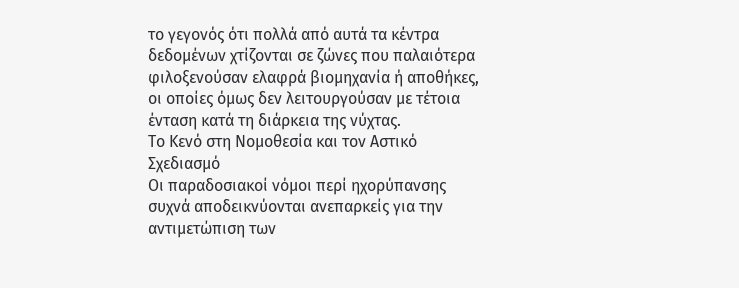το γεγονός ότι πολλά από αυτά τα κέντρα δεδομένων χτίζονται σε ζώνες που παλαιότερα φιλοξενούσαν ελαφρά βιομηχανία ή αποθήκες, οι οποίες όμως δεν λειτουργούσαν με τέτοια ένταση κατά τη διάρκεια της νύχτας.
Το Κενό στη Νομοθεσία και τον Αστικό Σχεδιασμό
Οι παραδοσιακοί νόμοι περί ηχορύπανσης συχνά αποδεικνύονται ανεπαρκείς για την αντιμετώπιση των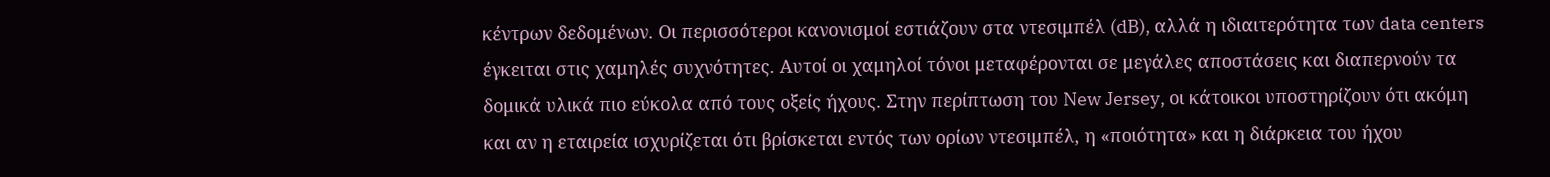κέντρων δεδομένων. Οι περισσότεροι κανονισμοί εστιάζουν στα ντεσιμπέλ (dB), αλλά η ιδιαιτερότητα των data centers έγκειται στις χαμηλές συχνότητες. Αυτοί οι χαμηλοί τόνοι μεταφέρονται σε μεγάλες αποστάσεις και διαπερνούν τα δομικά υλικά πιο εύκολα από τους οξείς ήχους. Στην περίπτωση του New Jersey, οι κάτοικοι υποστηρίζουν ότι ακόμη και αν η εταιρεία ισχυρίζεται ότι βρίσκεται εντός των ορίων ντεσιμπέλ, η «ποιότητα» και η διάρκεια του ήχου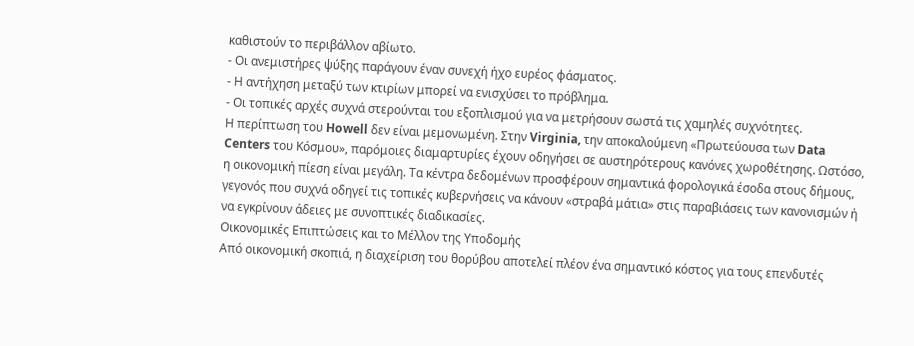καθιστούν το περιβάλλον αβίωτο.
- Οι ανεμιστήρες ψύξης παράγουν έναν συνεχή ήχο ευρέος φάσματος.
- Η αντήχηση μεταξύ των κτιρίων μπορεί να ενισχύσει το πρόβλημα.
- Οι τοπικές αρχές συχνά στερούνται του εξοπλισμού για να μετρήσουν σωστά τις χαμηλές συχνότητες.
Η περίπτωση του Howell δεν είναι μεμονωμένη. Στην Virginia, την αποκαλούμενη «Πρωτεύουσα των Data Centers του Κόσμου», παρόμοιες διαμαρτυρίες έχουν οδηγήσει σε αυστηρότερους κανόνες χωροθέτησης. Ωστόσο, η οικονομική πίεση είναι μεγάλη. Τα κέντρα δεδομένων προσφέρουν σημαντικά φορολογικά έσοδα στους δήμους, γεγονός που συχνά οδηγεί τις τοπικές κυβερνήσεις να κάνουν «στραβά μάτια» στις παραβιάσεις των κανονισμών ή να εγκρίνουν άδειες με συνοπτικές διαδικασίες.
Οικονομικές Επιπτώσεις και το Μέλλον της Υποδομής
Από οικονομική σκοπιά, η διαχείριση του θορύβου αποτελεί πλέον ένα σημαντικό κόστος για τους επενδυτές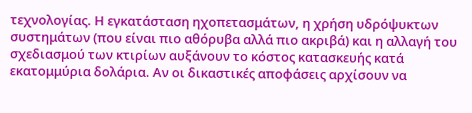τεχνολογίας. Η εγκατάσταση ηχοπετασμάτων, η χρήση υδρόψυκτων συστημάτων (που είναι πιο αθόρυβα αλλά πιο ακριβά) και η αλλαγή του σχεδιασμού των κτιρίων αυξάνουν το κόστος κατασκευής κατά εκατομμύρια δολάρια. Αν οι δικαστικές αποφάσεις αρχίσουν να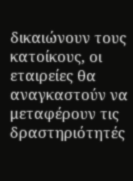δικαιώνουν τους κατοίκους, οι εταιρείες θα αναγκαστούν να μεταφέρουν τις δραστηριότητές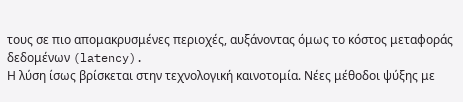τους σε πιο απομακρυσμένες περιοχές, αυξάνοντας όμως το κόστος μεταφοράς δεδομένων (latency).
Η λύση ίσως βρίσκεται στην τεχνολογική καινοτομία. Νέες μέθοδοι ψύξης με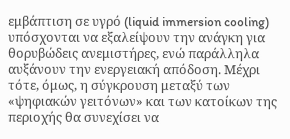εμβάπτιση σε υγρό (liquid immersion cooling) υπόσχονται να εξαλείψουν την ανάγκη για θορυβώδεις ανεμιστήρες, ενώ παράλληλα αυξάνουν την ενεργειακή απόδοση. Μέχρι τότε, όμως, η σύγκρουση μεταξύ των «ψηφιακών γειτόνων» και των κατοίκων της περιοχής θα συνεχίσει να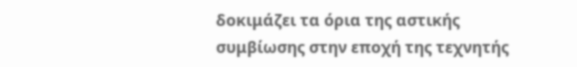δοκιμάζει τα όρια της αστικής συμβίωσης στην εποχή της τεχνητής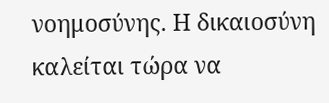νοημοσύνης. Η δικαιοσύνη καλείται τώρα να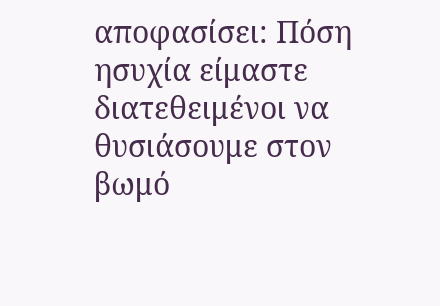αποφασίσει: Πόση ησυχία είμαστε διατεθειμένοι να θυσιάσουμε στον βωμό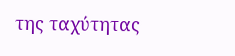της ταχύτητας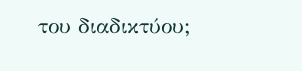του διαδικτύου;